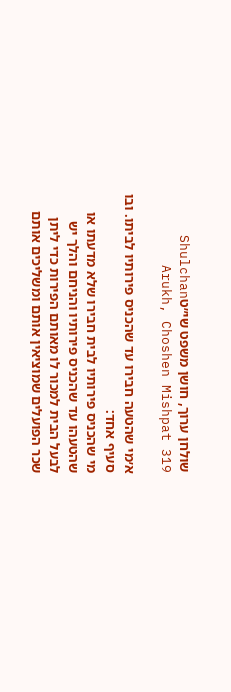שולחן ערוך, חושן משפט שי״טShulchan Arukh, Choshen Mishpat 319

א׳מי שהטעה חבירו עד שהכניס פירותיו לביתו. ובו סעיף אחד:
מי שהכניס פירותיו לבית חבירו שלא מדעתו או שהטעהו עד שהכניס פירותיו והניחם והלך יש לבעל הבית למכור לו מאותם הפירות כדי ליתן שכר הפועלים שמוציאין אותם ומשליכים אותם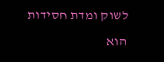לשוק ומדת חסידות הוא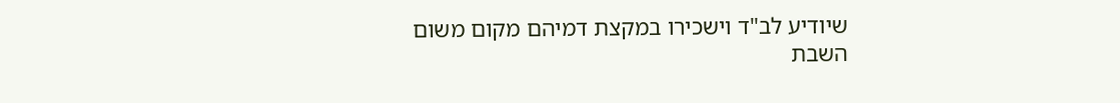שיודיע לב"ד וישכירו במקצת דמיהם מקום משום השבת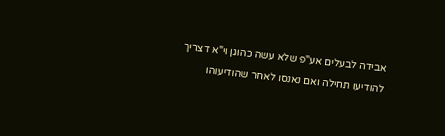אבידה לבעלים אע"פ שלא עשה כהוגן וי"א דצריך להודיעו תחילה ואם נאנסו לאחר שהודיעוהו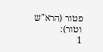פטור (הרא"ש וטור):
1